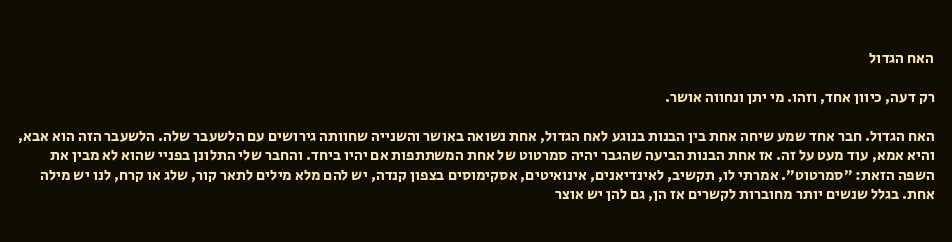האח הגדול

רק דעה, כיוון אחד, וזהו. מי יתן ונחווה אושר.

האח הגדול. חבר אחד שמע שיחה אחת בין הבנות בנוגע לאח הגדול, אחת נשואה באושר והשנייה שחוותה גירושים עם הלשעבר שלה. הלשעבר הזה הוא אבא, והיא אמא, עוד מעט על זה. אז אחת הבנות הביעה שהגבר יהיה סמרטוט של אחת המשתתפות אם יהיו ביחד. והחבר שלי התלונן בפניי שהוא לא מבין את השפה הזאת: ״סמרטוט״. אמרתי לו, תקשיב, לאינדיאנים, אינואיטים, אסקימוסים בצפון קנדה, יש להם מלא מילים לתאר קור, שלג או קרח, לנו יש מילה אחת. בגלל שנשים יותר מחוברות לקשרים אז הן, גם להן יש אוצר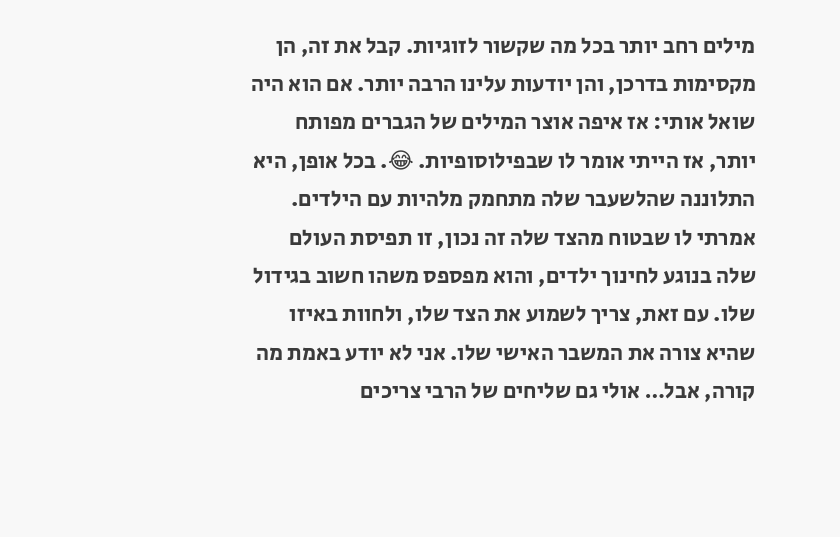מילים רחב יותר בכל מה שקשור לזוגיות. קבל את זה, הן מקסימות בדרכן, והן יודעות עלינו הרבה יותר. אם הוא היה שואל אותי: אז איפה אוצר המילים של הגברים מפותח יותר, אז הייתי אומר לו שבפילוסופיות. 😂. בכל אופן, היא התלוננה שהלשעבר שלה מתחמק מלהיות עם הילדים. אמרתי לו שבטוח מהצד שלה זה נכון, זו תפיסת העולם שלה בנוגע לחינוך ילדים, והוא מפספס משהו חשוב בגידול שלו. עם זאת, צריך לשמוע את הצד שלו, ולחוות באיזו שהיא צורה את המשבר האישי שלו. אני לא יודע באמת מה קורה, אבל… אולי גם שליחים של הרבי צריכים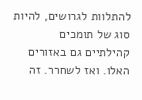להתלוות לגרושים, להיות סוג של תומכים קהילתיים גם באזורים האלו. ואז לשחרר. זה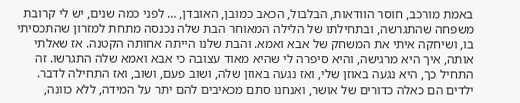באמת מורכב, חוסר הוודאות, הבלבול, הכאב כמובן, האובדן, … לפני כמה שנים, יש לי קרובת משפחה שהתגרשה, ובתחילתו של הלילה המאוחר הבת שלה נכנסה מתחת למזרון שהתכסיתי בו, ושיחקה איתי את המשחק של אבא ואמא. והבת שלנו הייתה אחותה הקטנה. אז שאלתי אותה, איך היא מרגישה, והיא סיפרה לי שהיא מאוד עצובה כי אבא ואמא שלה התגרשו. זה התחיל כך, היא נגעה באוזן שלי, ואז נגעה באוזן שלה, ושוב פעם, ושוב, ואז התחילה לדבר. ילדים הם כאלה כדורים של אושר, ואנחנו סתם מכאיבים להם יתר על המידה, ללא כוונה,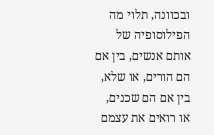ובכוונה, תלוי מה הפילוסופיה של אותם אנשים, בין אם הם הורים, או שלא, בין אם הם שכנים, או רואים את עצמם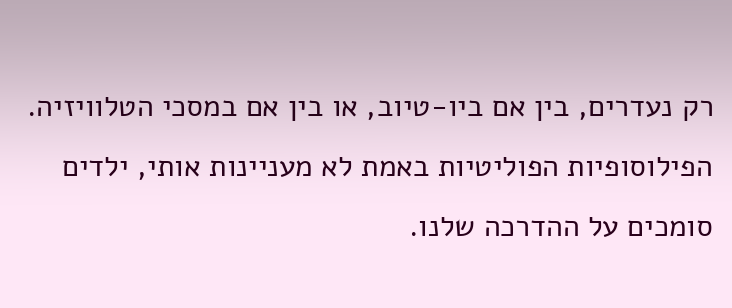רק נעדרים, בין אם ביו-טיוב, או בין אם במסכי הטלוויזיה. הפילוסופיות הפוליטיות באמת לא מעניינות אותי, ילדים סומכים על ההדרכה שלנו.